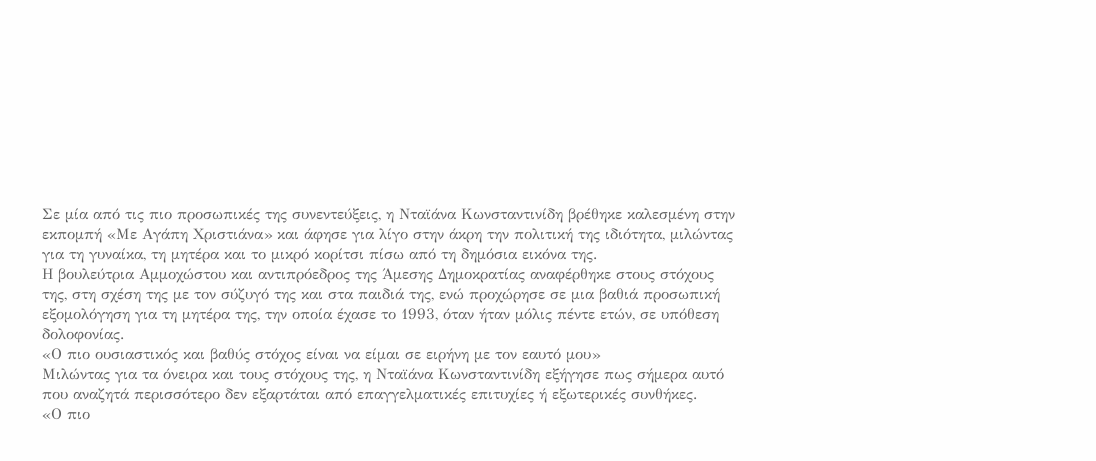Σε μία από τις πιο προσωπικές της συνεντεύξεις, η Νταϊάνα Κωνσταντινίδη βρέθηκε καλεσμένη στην εκπομπή «Με Αγάπη Χριστιάνα» και άφησε για λίγο στην άκρη την πολιτική της ιδιότητα, μιλώντας για τη γυναίκα, τη μητέρα και το μικρό κορίτσι πίσω από τη δημόσια εικόνα της.
Η βουλεύτρια Αμμοχώστου και αντιπρόεδρος της Άμεσης Δημοκρατίας αναφέρθηκε στους στόχους της, στη σχέση της με τον σύζυγό της και στα παιδιά της, ενώ προχώρησε σε μια βαθιά προσωπική εξομολόγηση για τη μητέρα της, την οποία έχασε το 1993, όταν ήταν μόλις πέντε ετών, σε υπόθεση δολοφονίας.
«Ο πιο ουσιαστικός και βαθύς στόχος είναι να είμαι σε ειρήνη με τον εαυτό μου»
Μιλώντας για τα όνειρα και τους στόχους της, η Νταϊάνα Κωνσταντινίδη εξήγησε πως σήμερα αυτό που αναζητά περισσότερο δεν εξαρτάται από επαγγελματικές επιτυχίες ή εξωτερικές συνθήκες.
«Ο πιο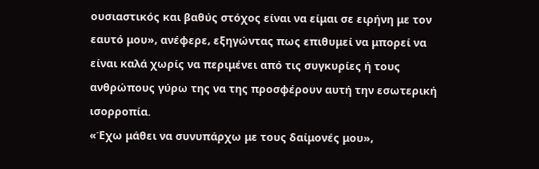ουσιαστικός και βαθύς στόχος είναι να είμαι σε ειρήνη με τον εαυτό μου», ανέφερε, εξηγώντας πως επιθυμεί να μπορεί να είναι καλά χωρίς να περιμένει από τις συγκυρίες ή τους ανθρώπους γύρω της να της προσφέρουν αυτή την εσωτερική ισορροπία.
«Έχω μάθει να συνυπάρχω με τους δαίμονές μου»,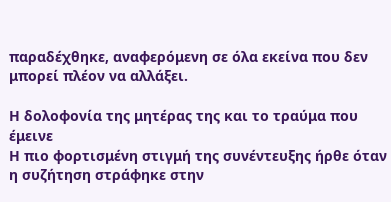παραδέχθηκε, αναφερόμενη σε όλα εκείνα που δεν μπορεί πλέον να αλλάξει.

Η δολοφονία της μητέρας της και το τραύμα που έμεινε
Η πιο φορτισμένη στιγμή της συνέντευξης ήρθε όταν η συζήτηση στράφηκε στην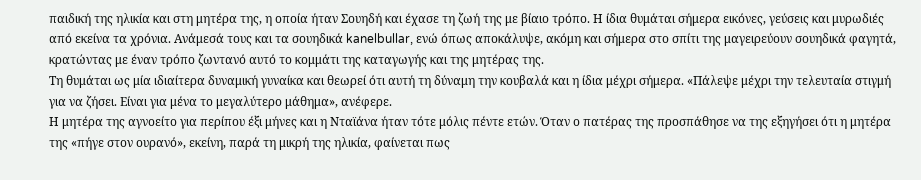παιδική της ηλικία και στη μητέρα της, η οποία ήταν Σουηδή και έχασε τη ζωή της με βίαιο τρόπο. Η ίδια θυμάται σήμερα εικόνες, γεύσεις και μυρωδιές από εκείνα τα χρόνια. Ανάμεσά τους και τα σουηδικά kanelbullar, ενώ όπως αποκάλυψε, ακόμη και σήμερα στο σπίτι της μαγειρεύουν σουηδικά φαγητά, κρατώντας με έναν τρόπο ζωντανό αυτό το κομμάτι της καταγωγής και της μητέρας της.
Τη θυμάται ως μία ιδιαίτερα δυναμική γυναίκα και θεωρεί ότι αυτή τη δύναμη την κουβαλά και η ίδια μέχρι σήμερα. «Πάλεψε μέχρι την τελευταία στιγμή για να ζήσει. Είναι για μένα το μεγαλύτερο μάθημα», ανέφερε.
Η μητέρα της αγνοείτο για περίπου έξι μήνες και η Νταϊάνα ήταν τότε μόλις πέντε ετών. Όταν ο πατέρας της προσπάθησε να της εξηγήσει ότι η μητέρα της «πήγε στον ουρανό», εκείνη, παρά τη μικρή της ηλικία, φαίνεται πως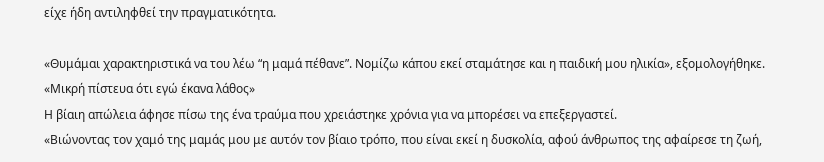είχε ήδη αντιληφθεί την πραγματικότητα.

«Θυμάμαι χαρακτηριστικά να του λέω “η μαμά πέθανε”. Νομίζω κάπου εκεί σταμάτησε και η παιδική μου ηλικία», εξομολογήθηκε.
«Μικρή πίστευα ότι εγώ έκανα λάθος»
Η βίαιη απώλεια άφησε πίσω της ένα τραύμα που χρειάστηκε χρόνια για να μπορέσει να επεξεργαστεί.
«Βιώνοντας τον χαμό της μαμάς μου με αυτόν τον βίαιο τρόπο, που είναι εκεί η δυσκολία, αφού άνθρωπος της αφαίρεσε τη ζωή,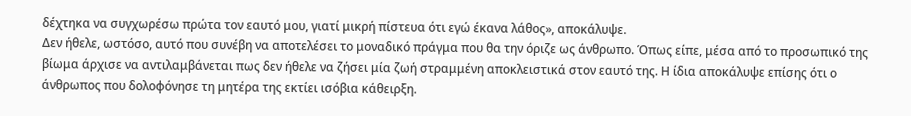δέχτηκα να συγχωρέσω πρώτα τον εαυτό μου, γιατί μικρή πίστευα ότι εγώ έκανα λάθος», αποκάλυψε.
Δεν ήθελε, ωστόσο, αυτό που συνέβη να αποτελέσει το μοναδικό πράγμα που θα την όριζε ως άνθρωπο. Όπως είπε, μέσα από το προσωπικό της βίωμα άρχισε να αντιλαμβάνεται πως δεν ήθελε να ζήσει μία ζωή στραμμένη αποκλειστικά στον εαυτό της. Η ίδια αποκάλυψε επίσης ότι ο άνθρωπος που δολοφόνησε τη μητέρα της εκτίει ισόβια κάθειρξη.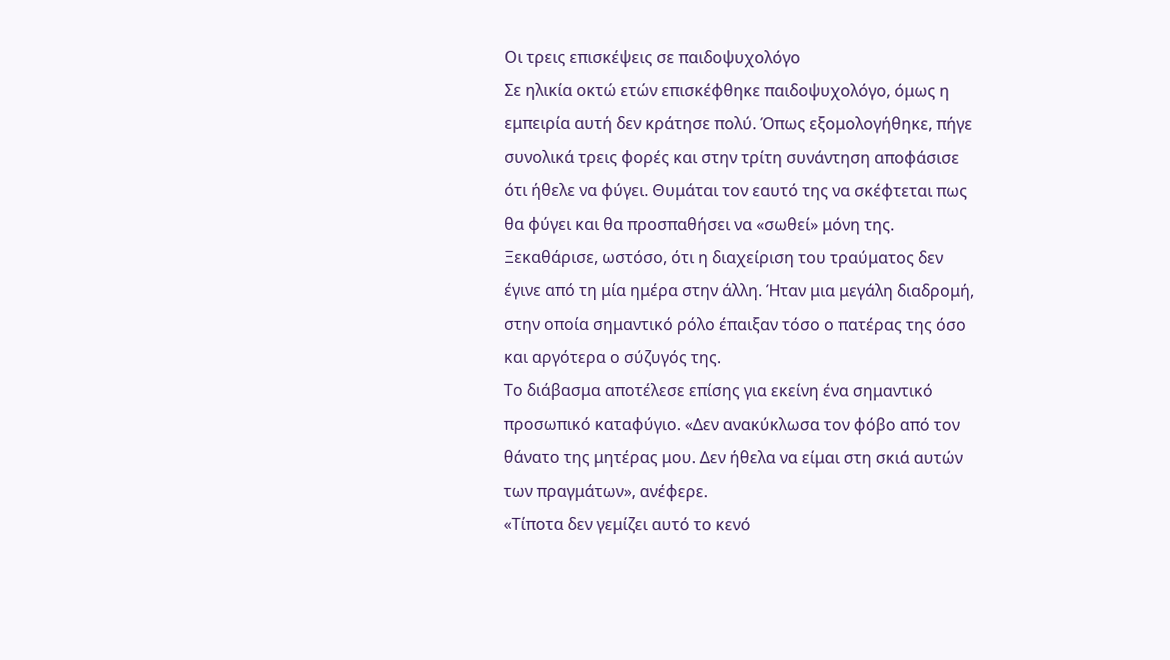Οι τρεις επισκέψεις σε παιδοψυχολόγο
Σε ηλικία οκτώ ετών επισκέφθηκε παιδοψυχολόγο, όμως η εμπειρία αυτή δεν κράτησε πολύ. Όπως εξομολογήθηκε, πήγε συνολικά τρεις φορές και στην τρίτη συνάντηση αποφάσισε ότι ήθελε να φύγει. Θυμάται τον εαυτό της να σκέφτεται πως θα φύγει και θα προσπαθήσει να «σωθεί» μόνη της.
Ξεκαθάρισε, ωστόσο, ότι η διαχείριση του τραύματος δεν έγινε από τη μία ημέρα στην άλλη. Ήταν μια μεγάλη διαδρομή, στην οποία σημαντικό ρόλο έπαιξαν τόσο ο πατέρας της όσο και αργότερα ο σύζυγός της.
Το διάβασμα αποτέλεσε επίσης για εκείνη ένα σημαντικό προσωπικό καταφύγιο. «Δεν ανακύκλωσα τον φόβο από τον θάνατο της μητέρας μου. Δεν ήθελα να είμαι στη σκιά αυτών των πραγμάτων», ανέφερε.
«Τίποτα δεν γεμίζει αυτό το κενό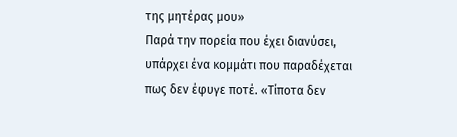της μητέρας μου»
Παρά την πορεία που έχει διανύσει, υπάρχει ένα κομμάτι που παραδέχεται πως δεν έφυγε ποτέ. «Τίποτα δεν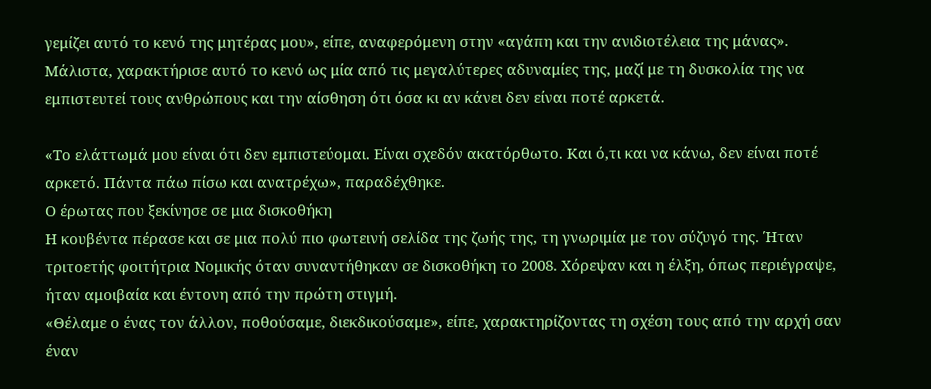γεμίζει αυτό το κενό της μητέρας μου», είπε, αναφερόμενη στην «αγάπη και την ανιδιοτέλεια της μάνας».
Μάλιστα, χαρακτήρισε αυτό το κενό ως μία από τις μεγαλύτερες αδυναμίες της, μαζί με τη δυσκολία της να εμπιστευτεί τους ανθρώπους και την αίσθηση ότι όσα κι αν κάνει δεν είναι ποτέ αρκετά.

«Το ελάττωμά μου είναι ότι δεν εμπιστεύομαι. Είναι σχεδόν ακατόρθωτο. Και ό,τι και να κάνω, δεν είναι ποτέ αρκετό. Πάντα πάω πίσω και ανατρέχω», παραδέχθηκε.
Ο έρωτας που ξεκίνησε σε μια δισκοθήκη
Η κουβέντα πέρασε και σε μια πολύ πιο φωτεινή σελίδα της ζωής της, τη γνωριμία με τον σύζυγό της. Ήταν τριτοετής φοιτήτρια Νομικής όταν συναντήθηκαν σε δισκοθήκη το 2008. Χόρεψαν και η έλξη, όπως περιέγραψε, ήταν αμοιβαία και έντονη από την πρώτη στιγμή.
«Θέλαμε ο ένας τον άλλον, ποθούσαμε, διεκδικούσαμε», είπε, χαρακτηρίζοντας τη σχέση τους από την αρχή σαν έναν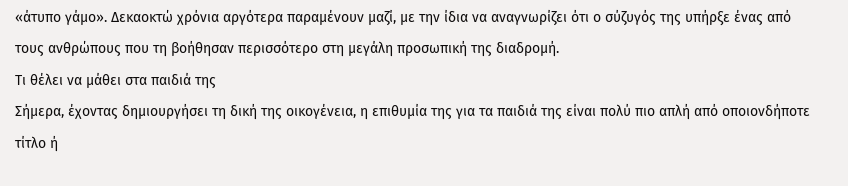«άτυπο γάμο». Δεκαοκτώ χρόνια αργότερα παραμένουν μαζί, με την ίδια να αναγνωρίζει ότι ο σύζυγός της υπήρξε ένας από τους ανθρώπους που τη βοήθησαν περισσότερο στη μεγάλη προσωπική της διαδρομή.
Τι θέλει να μάθει στα παιδιά της
Σήμερα, έχοντας δημιουργήσει τη δική της οικογένεια, η επιθυμία της για τα παιδιά της είναι πολύ πιο απλή από οποιονδήποτε τίτλο ή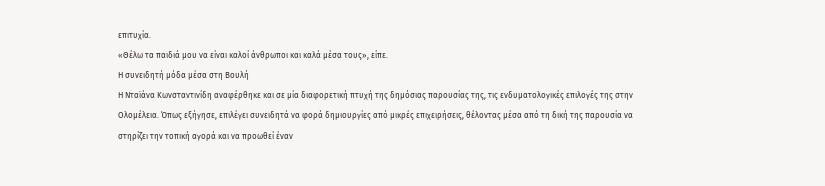επιτυχία.
«Θέλω τα παιδιά μου να είναι καλοί άνθρωποι και καλά μέσα τους», είπε.
Η συνειδητή μόδα μέσα στη Βουλή
Η Νταϊάνα Κωνσταντινίδη αναφέρθηκε και σε μία διαφορετική πτυχή της δημόσιας παρουσίας της, τις ενδυματολογικές επιλογές της στην Ολομέλεια. Όπως εξήγησε, επιλέγει συνειδητά να φορά δημιουργίες από μικρές επιχειρήσεις, θέλοντας μέσα από τη δική της παρουσία να στηρίζει την τοπική αγορά και να προωθεί έναν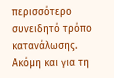περισσότερο συνειδητό τρόπο κατανάλωσης.
Ακόμη και για τη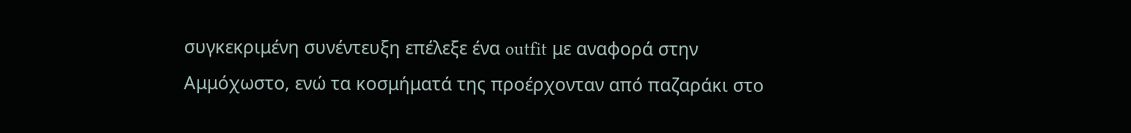συγκεκριμένη συνέντευξη επέλεξε ένα outfit με αναφορά στην Αμμόχωστο, ενώ τα κοσμήματά της προέρχονταν από παζαράκι στο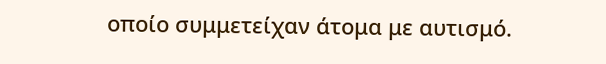οποίο συμμετείχαν άτομα με αυτισμό.